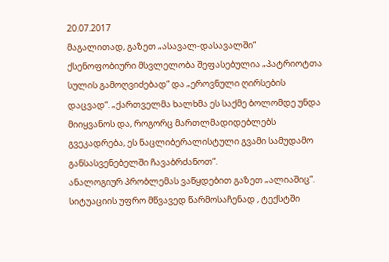20.07.2017
მაგალითად, გაზეთ „ასავალ-დასავალში“ ქსენოფობიური მსვლელობა შეფასებულია „პატრიოტთა სულის გამოღვიძებად“ და „ეროვნული ღირსების დაცვად“. „ქართველმა ხალხმა ეს საქმე ბოლომდე უნდა მიიყვანოს და, როგორც მართლმადიდებლებს გვეკადრება, ეს ნაცლიბერალისტული გვამი სამუდამო განსასვენებელში ჩავაბრძანოთ“.
ანალოგიურ პრობლემას ვაწყდებით გაზეთ „ალიაშიც“. სიტუაციის უფრო მწვავედ წარმოსაჩენად , ტექსტში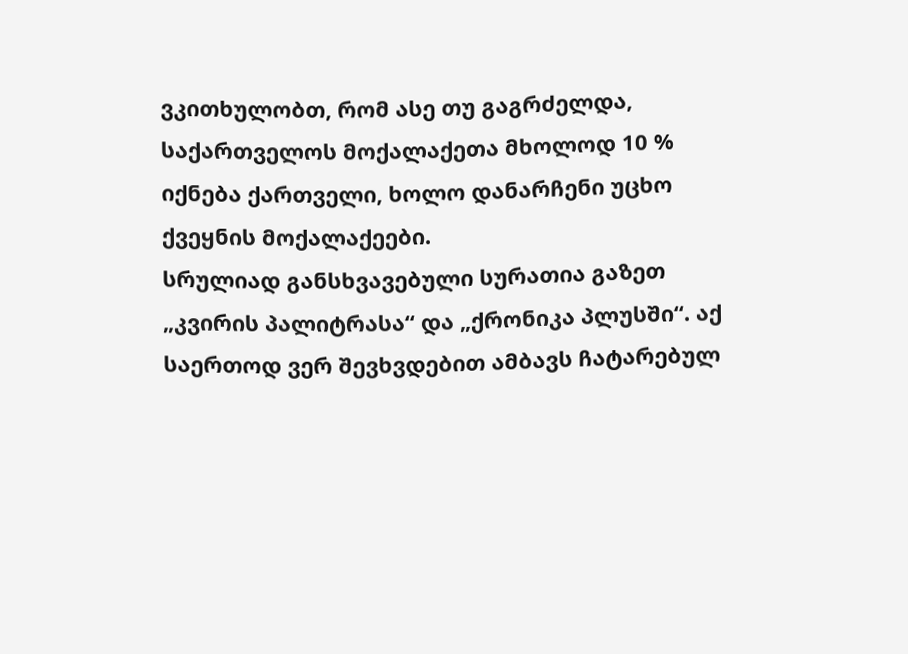ვკითხულობთ, რომ ასე თუ გაგრძელდა, საქართველოს მოქალაქეთა მხოლოდ 10 % იქნება ქართველი, ხოლო დანარჩენი უცხო ქვეყნის მოქალაქეები.
სრულიად განსხვავებული სურათია გაზეთ „კვირის პალიტრასა“ და „ქრონიკა პლუსში“. აქ საერთოდ ვერ შევხვდებით ამბავს ჩატარებულ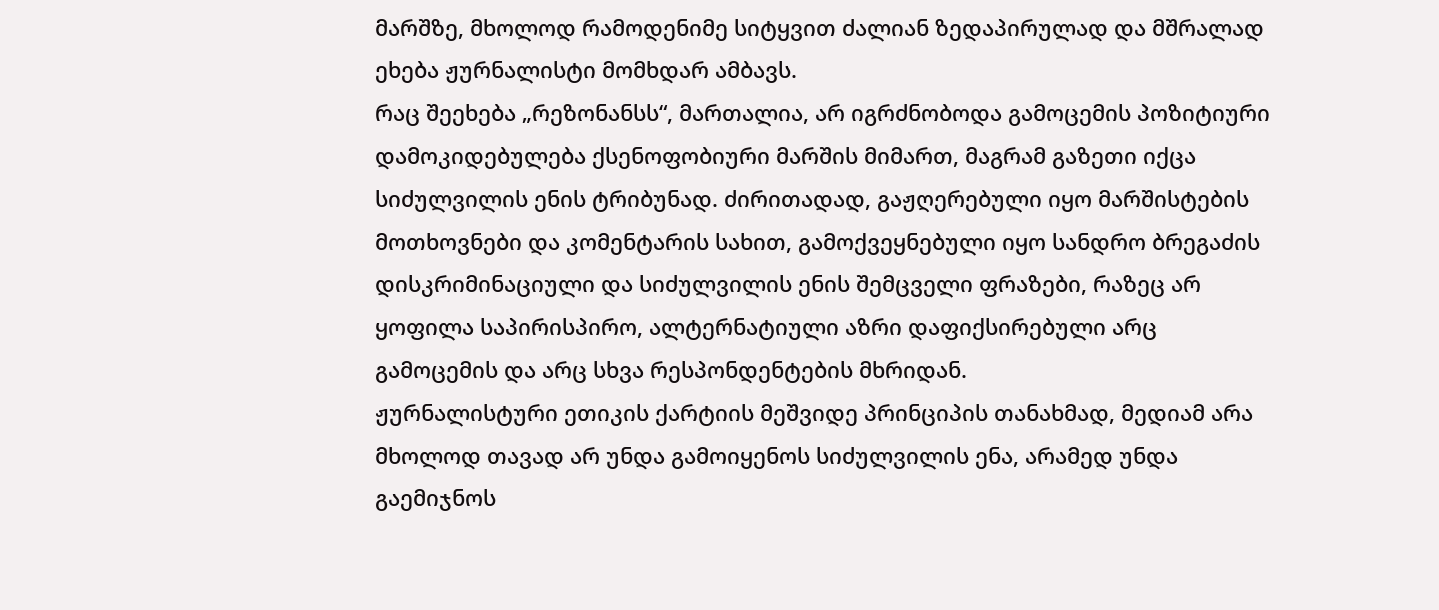მარშზე, მხოლოდ რამოდენიმე სიტყვით ძალიან ზედაპირულად და მშრალად ეხება ჟურნალისტი მომხდარ ამბავს.
რაც შეეხება „რეზონანსს“, მართალია, არ იგრძნობოდა გამოცემის პოზიტიური დამოკიდებულება ქსენოფობიური მარშის მიმართ, მაგრამ გაზეთი იქცა სიძულვილის ენის ტრიბუნად. ძირითადად, გაჟღერებული იყო მარშისტების მოთხოვნები და კომენტარის სახით, გამოქვეყნებული იყო სანდრო ბრეგაძის დისკრიმინაციული და სიძულვილის ენის შემცველი ფრაზები, რაზეც არ ყოფილა საპირისპირო, ალტერნატიული აზრი დაფიქსირებული არც გამოცემის და არც სხვა რესპონდენტების მხრიდან.
ჟურნალისტური ეთიკის ქარტიის მეშვიდე პრინციპის თანახმად, მედიამ არა მხოლოდ თავად არ უნდა გამოიყენოს სიძულვილის ენა, არამედ უნდა გაემიჯნოს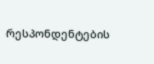რესპონდენტების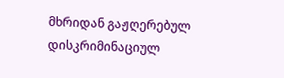მხრიდან გაჟღერებულ დისკრიმინაციულ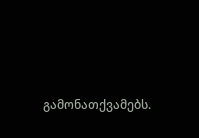გამონათქვამებს.